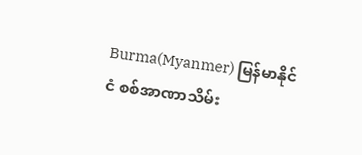Burma(Myanmer) မြန်မာနိုင်ငံ စစ်အာဏာသိမ်း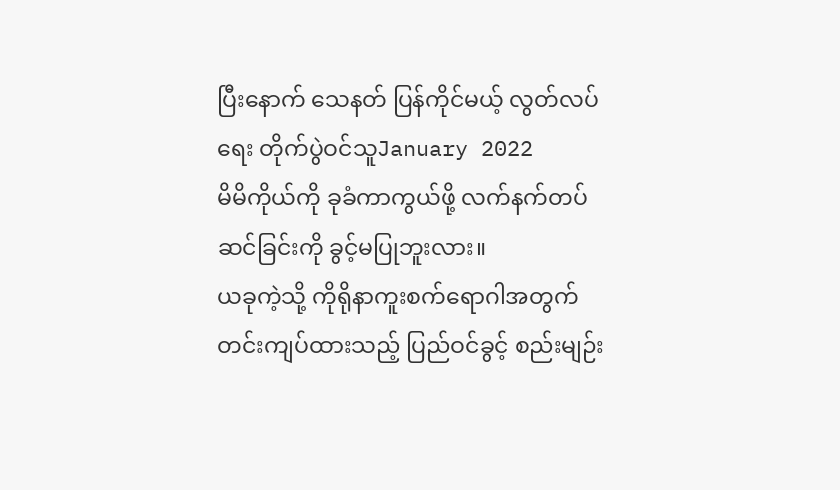ပြီးနောက် သေနတ် ပြန်ကိုင်မယ့် လွတ်လပ်ရေး တိုက်ပွဲဝင်သူJanuary 2022
မိမိကိုယ်ကို ခုခံကာကွယ်ဖို့ လက်နက်တပ်ဆင်ခြင်းကို ခွင့်မပြုဘူးလား။
ယခုကဲ့သို့ ကိုရိုနာကူးစက်ရောဂါအတွက် တင်းကျပ်ထားသည့် ပြည်ဝင်ခွင့် စည်းမျဉ်း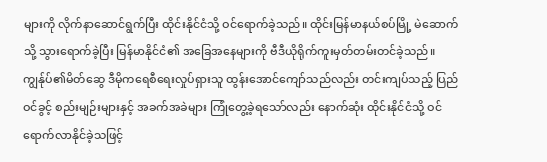များကို လိုက်နာဆောင်ရွက်ပြီး ထိုင်းနိုင်ငံသို့ ဝင်ရောက်ခဲ့သည်။ ထိုင်းမြန်မာနယ်စပ်မြို့ မဲဆောက်သို့ သွားရောက်ခဲ့ပြီး မြန်မာနိုင်ငံ၏ အခြေအနေများကို ဗီဒီယိုရိုက်ကူးမှတ်တမ်းတင်ခဲ့သည်။ ကျွန်ုပ်၏မိတ်ဆွေ ဒီမိုကရေစီရေးလှုပ်ရှားသူ ထွန်းအောင်ကျော်သည်လည်း တင်းကျပ်သည့် ပြည်ဝင်ခွင့် စည်းမျဉ်းများနှင့် အခက်အခဲများ ကြုံတွေ့ခဲ့ရသော်လည်း နောက်ဆုံး ထိုင်းနိုင်ငံသို့ ဝင်ရောက်လာနိုင်ခဲ့သဖြင့်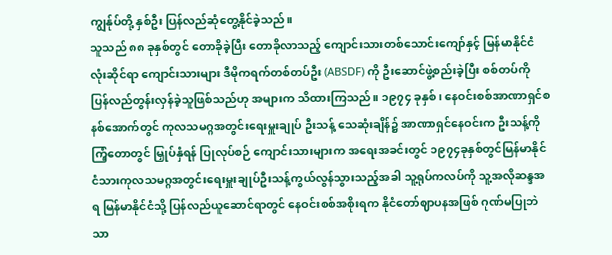ကျွန်ုပ်တို့ နှစ်ဦး ပြန်လည်ဆုံတွေ့နိုင်ခဲ့သည်။
သူသည် ၈၈ ခုနှစ်တွင် တောခိုခဲ့ပြီး တောခိုလာသည့် ကျောင်းသားတစ်သောင်းကျော်နှင့် မြန်မာနိုင်ငံလုံးဆိုင်ရာ ကျောင်းသားများ ဒီမိုကရက်တစ်တပ်ဦး (ABSDF) ကို ဦးဆောင်ဖွဲ့စည်းခဲ့ပြီး စစ်တပ်ကို ပြန်လည်တွန်းလှန်ခဲ့သူဖြစ်သည်ဟု အများက သိထားကြသည်။ ၁၉၇၄ ခုနှစ်၊ နေဝင်းစစ်အာဏာရှင်စနစ်အောက်တွင် ကုလသမဂ္ဂအတွင်းရေးမှူးချုပ် ဦးသန့် သေဆုံးချိန်၌ အာဏာရှင်နေဝင်းက ဦးသန့်ကို ကြံ့တောတွင် မြှုပ်နှံရန် ပြုလုပ်စဉ် ကျောင်းသားများက အရေးအခင်းတွင် ၁၉၇၄ခုနှစ်တွင်မြန်မာနိုင်ငံသားကုလသမဂ္ဂအတွင်းရေးမှူးချုပ်ဦးသန့်ကွယ်လွန်သွားသည့်အခါ သူ့ရုပ်ကလပ်ကို သူ့အလိုဆန္ဒအရ မြန်မာနိုင်ငံသို့ ပြန်လည်ယူဆောင်ရာတွင် နေဝင်းစစ်အစိုးရက နိုငံတော်ဈာပနအဖြစ် ဂုဏ်မပြုဘဲ သာ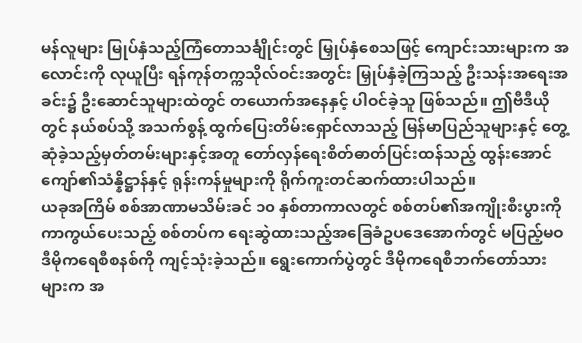မန်လူများ မြုပ်နှံသည့်ကြံတောသင်္ချိုင်းတွင် မြှုပ်နှံစေသဖြင့် ကျောင်းသားများက အလောင်းကို လုယူပြီး ရန်ကုန်တက္ကသိုလ်ဝင်းအတွင်း မြှုပ်နှံခဲ့ကြသည့် ဦးသန်းအရေးအခင်း၌ ဦးဆောင်သူများထဲတွင် တယောက်အနေနှင့် ပါဝင်ခဲ့သူ ဖြစ်သည်။ ဤဗီဒီယိုတွင် နယ်စပ်သို့ အသက်စွန့် ထွက်ပြေးတိမ်းရှောင်လာသည့် မြန်မာပြည်သူများနှင့် တွေ့ဆုံခဲ့သည့်မှတ်တမ်းများနှင့်အတူ တော်လှန်ရေးစိတ်ဓာတ်ပြင်းထန်သည့် ထွန်းအောင်ကျော်၏သံန္နိဋ္ဌာန်နှင့် ရုန်းကန်မှုများကို ရိုက်ကူးတင်ဆက်ထားပါသည်။
ယခုအကြိမ် စစ်အာဏာမသိမ်းခင် ၁၀ နှစ်တာကာလတွင် စစ်တပ်၏အကျိုးစီးပွားကို ကာကွယ်ပေးသည့် စစ်တပ်က ရေးဆွဲထားသည့်အခြေခံဥပဒေအောက်တွင် မပြည့်မဝ ဒီမိုကရေစီစနစ်ကို ကျင့်သုံးခဲ့သည်။ ရွေးကောက်ပွဲတွင် ဒီမိုကရေစီဘက်တော်သားများက အ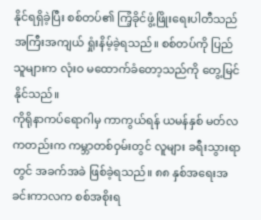နိုင်ရရှိခဲ့ပြီး စစ်တပ်၏ ကြံ့ခိုင်ဖွံ့ဖြိုးရေးပါတီသည် အကြီးအကျယ် ရှုံးနိမ့်ခဲ့ရသည်။ စစ်တပ်ကို ပြည်သူများက လုံးဝ မထောက်ခံတော့သည်ကို တွေ့မြင်နိုင်သည်။
ကိုရိုနာကပ်ရောဂါမှ ကာကွယ်ရန် ယမန်နှစ် မတ်လကတည်းက ကမ္ဘာတစ်ဝှမ်းတွင် လူများ ခရီးသွားရာတွင် အခက်အခဲ ဖြစ်ခဲ့ရသည်။ ၈၈ နှစ်အရေးအခင်းကာလက စစ်အစိုးရ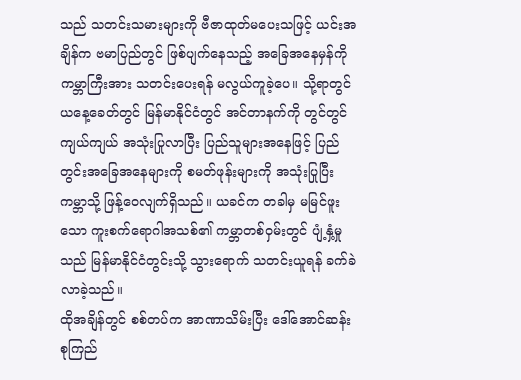သည် သတင်းသမားများကို ဗီဇာထုတ်မပေးသဖြင့် ယင်းအချိန်က ဗမာပြည်တွင် ဖြစ်ပျက်နေသည့် အခြေအနေမှန်ကို ကမ္ဘာကြီးအား သတင်းပေးရန် မလွယ်ကူခဲ့ပေ။ သို့ရာတွင် ယနေ့ခေတ်တွင် မြန်မာနိုင်ငံတွင် အင်တာနက်ကို တွင်တွင်ကျယ်ကျယ် အသုံးပြုလာပြီး ပြည်သူများအနေဖြင့် ပြည်တွင်းအခြေအနေများကို စမတ်ဖုန်းများကို အသုံးပြုပြီး ကမ္ဘာသို့ ဖြန့်ဝေလျက်ရှိသည်။ ယခင်က တခါမှ မမြင်ဖူးသော ကူးစက်ရောဂါအသစ်၏ ကမ္ဘာတစ်ဝှမ်းတွင် ပျံ့နှံ့မှုသည် မြန်မာနိုင်ငံတွင်းသို့ သွားရောက် သတင်းယူရန် ခက်ခဲလာခဲ့သည်။
ထိုအချိန်တွင် စစ်တပ်က အာဏာသိမ်းပြီး ဒေါ်အောင်ဆန်းစုကြည်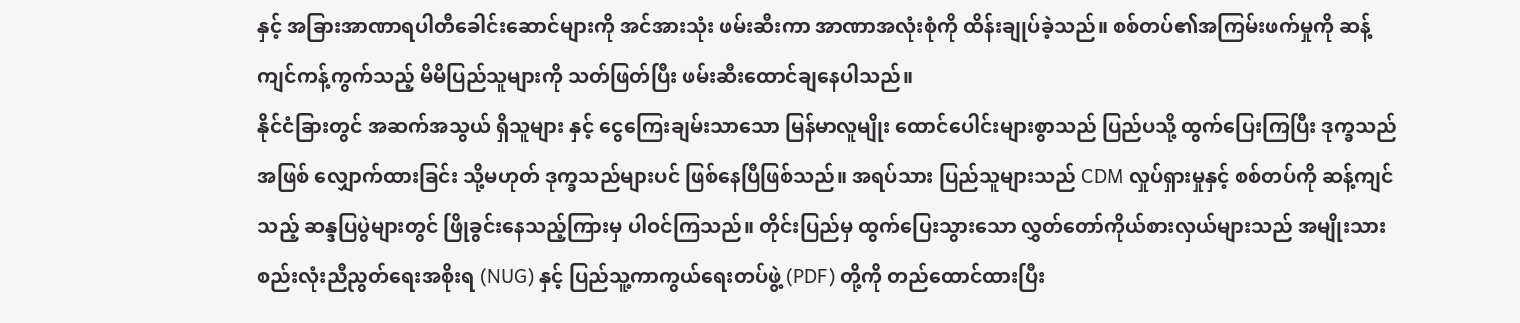နှင့် အခြားအာဏာရပါတီခေါင်းဆောင်များကို အင်အားသုံး ဖမ်းဆီးကာ အာဏာအလုံးစုံကို ထိန်းချုပ်ခဲ့သည်။ စစ်တပ်၏အကြမ်းဖက်မှုကို ဆန့်ကျင်ကန့်ကွက်သည့် မိမိပြည်သူများကို သတ်ဖြတ်ပြီး ဖမ်းဆီးထောင်ချနေပါသည်။
နိုင်ငံခြားတွင် အဆက်အသွယ် ရှိသူများ နှင့် ငွေကြေးချမ်းသာသော မြန်မာလူမျိုး ထောင်ပေါင်းများစွာသည် ပြည်ပသို့ ထွက်ပြေးကြပြီး ဒုက္ခသည်အဖြစ် လျှောက်ထားခြင်း သို့မဟုတ် ဒုက္ခသည်များပင် ဖြစ်နေပြီဖြစ်သည်။ အရပ်သား ပြည်သူများသည် CDM လှုပ်ရှားမှုနှင့် စစ်တပ်ကို ဆန့်ကျင်သည့် ဆန္ဒပြပွဲများတွင် ဖြိုခွင်းနေသည့်ကြားမှ ပါဝင်ကြသည်။ တိုင်းပြည်မှ ထွက်ပြေးသွားသော လွှတ်တော်ကိုယ်စားလှယ်များသည် အမျိုးသားစည်းလုံးညီညွတ်ရေးအစိုးရ (NUG) နှင့် ပြည်သူ့ကာကွယ်ရေးတပ်ဖွဲ့ (PDF) တို့ကို တည်ထောင်ထားပြီး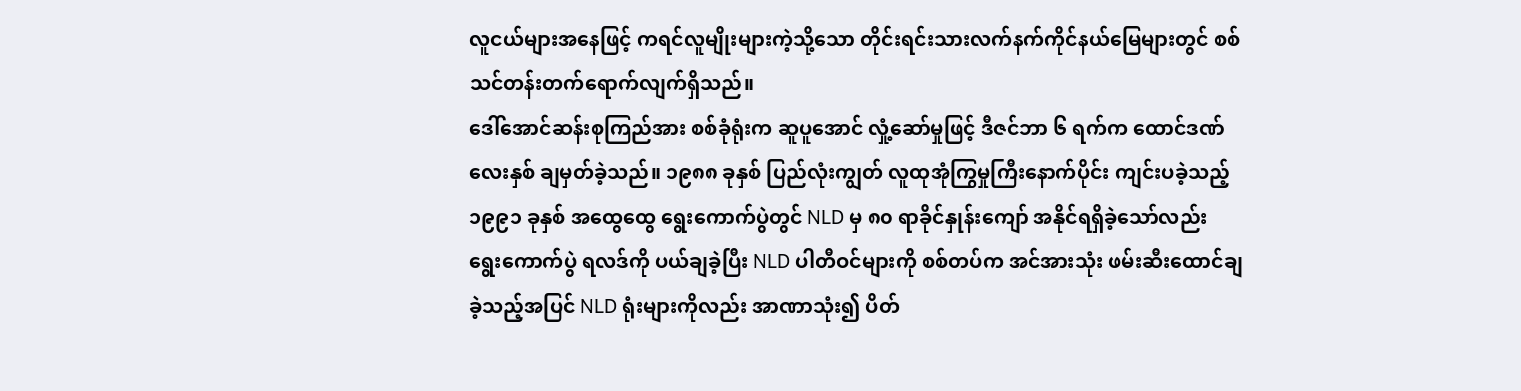လူငယ်များအနေဖြင့် ကရင်လူမျိုးများကဲ့သို့သော တိုင်းရင်းသားလက်နက်ကိုင်နယ်မြေများတွင် စစ်သင်တန်းတက်ရောက်လျက်ရှိသည်။
ဒေါ်အောင်ဆန်းစုကြည်အား စစ်ခုံရုံးက ဆူပူအောင် လှုံ့ဆော်မှုဖြင့် ဒီဇင်ဘာ ၆ ရက်က ထောင်ဒဏ် လေးနှစ် ချမှတ်ခဲ့သည်။ ၁၉၈၈ ခုနှစ် ပြည်လုံးကျွတ် လူထုအုံကြွမှုကြီးနောက်ပိုင်း ကျင်းပခဲ့သည့် ၁၉၉၁ ခုနှစ် အထွေထွေ ရွေးကောက်ပွဲတွင် NLD မှ ၈၀ ရာခိုင်နှုန်းကျော် အနိုင်ရရှိခဲ့သော်လည်း ရွေးကောက်ပွဲ ရလဒ်ကို ပယ်ချခဲ့ပြီး NLD ပါတီဝင်များကို စစ်တပ်က အင်အားသုံး ဖမ်းဆီးထောင်ချခဲ့သည့်အပြင် NLD ရုံးများကိုလည်း အာဏာသုံး၍ ပိတ်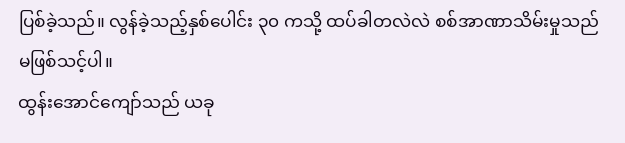ပြစ်ခဲ့သည်။ လွန်ခဲ့သည့်နှစ်ပေါင်း ၃၀ ကသို့ ထပ်ခါတလဲလဲ စစ်အာဏာသိမ်းမှုသည် မဖြစ်သင့်ပါ။
ထွန်းအောင်ကျော်သည် ယခု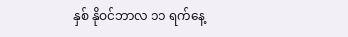နှစ် နိုဝင်ဘာလ ၁၁ ရက်နေ့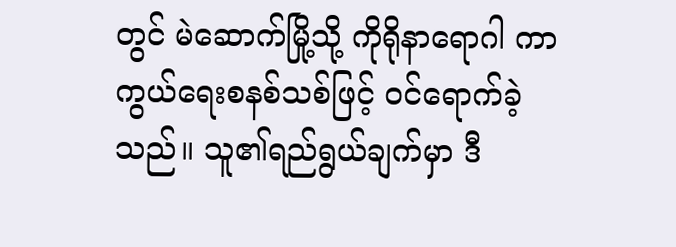တွင် မဲဆောက်မြို့သို့ ကိုရိုနာရောဂါ ကာကွယ်ရေးစနစ်သစ်ဖြင့် ဝင်ရောက်ခဲ့သည်။ သူ၏ရည်ရွယ်ချက်မှာ ဒီ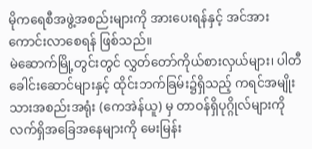မိုကရေစီအဖွဲ့အစည်းများကို အားပေးရန်နှင့် အင်အားကောင်းလာစေရန် ဖြစ်သည်။
မဲဆောက်မြို့တွင်းတွင် လွှတ်တော်ကိုယ်စားလှယ်များ၊ ပါတီခေါင်းဆောင်များနှင့် ထိုင်းဘက်ခြမ်း၌ရှိသည့် ကရင်အမျိုးသားအစည်းအရုံး (ကေအဲန်ယူ) မှ တာဝန်ရှိပုဂ္ဂိုလ်များကို လက်ရှိအခြေအနေများကို မေးမြန်း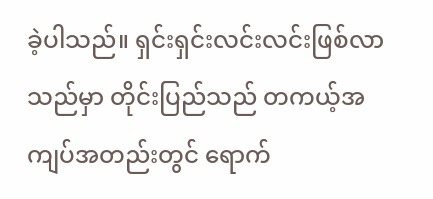ခဲ့ပါသည်။ ရှင်းရှင်းလင်းလင်းဖြစ်လာသည်မှာ တိုင်းပြည်သည် တကယ့်အကျပ်အတည်းတွင် ရောက်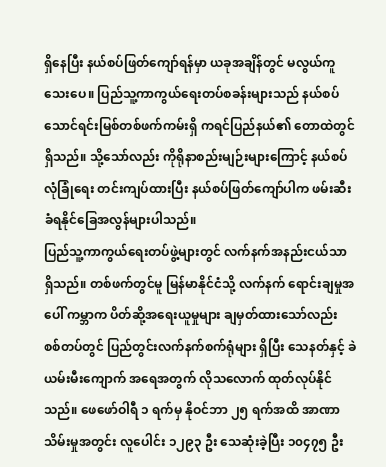ရှိနေပြီး နယ်စပ်ဖြတ်ကျော်ရန်မှာ ယခုအချိန်တွင် မလွယ်ကူသေးပေ။ ပြည်သူ့ကာကွယ်ရေးတပ်စခန်းများသည် နယ်စပ်သောင်ရင်းမြစ်တစ်ဖက်ကမ်းရှိ ကရင်ပြည်နယ်၏ တောထဲတွင် ရှိသည်။ သို့သော်လည်း ကိုရိုနာစည်းမျဉ်းများကြောင့် နယ်စပ်လုံခြုံရေး တင်းကျပ်ထားပြီး နယ်စပ်ဖြတ်ကျော်ပါက ဖမ်းဆီးခံရနိုင်ခြေအလွန်များပါသည်။
ပြည်သူ့ကာကွယ်ရေးတပ်ဖွဲ့များတွင် လက်နက်အနည်းငယ်သာ ရှိသည်။ တစ်ဖက်တွင်မူ မြန်မာနိုင်ငံသို့ လက်နက် ရောင်းချမှုအပေါ် ကမ္ဘာက ပိတ်ဆို့အရေးယူမှုများ ချမှတ်ထားသော်လည်း စစ်တပ်တွင် ပြည်တွင်းလက်နက်စက်ရုံများ ရှိပြီး သေနတ်နှင့် ခဲယမ်းမီးကျောက် အရေအတွက် လိုသလောက် ထုတ်လုပ်နိုင်သည်။ ဖေဖော်ဝါရီ ၁ ရက်မှ နိုဝင်ဘာ ၂၅ ရက်အထိ အာဏာသိမ်းမှုအတွင်း လူပေါင်း ၁၂၉၃ ဦး သေဆုံးခဲ့ပြီး ၁၀၄၇၅ ဦး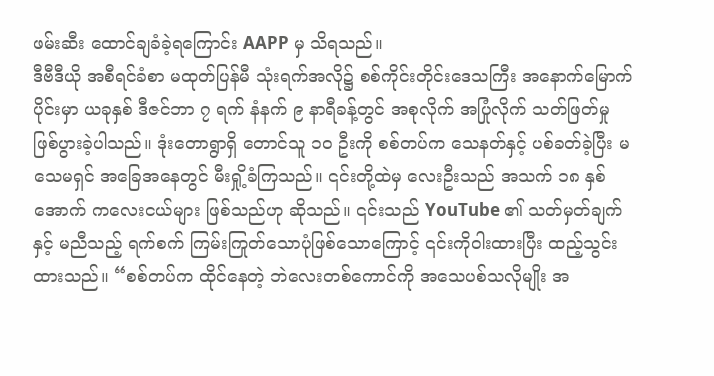ဖမ်းဆီး ထောင်ချခံခဲ့ရကြောင်း AAPP မှ သိရသည်။
ဒီဗီဒီယို အစီရင်ခံစာ မထုတ်ပြန်မီ သုံးရက်အလို၌ စစ်ကိုင်းတိုင်းဒေသကြီး အနောက်မြောက်ပိုင်းမှာ ယခုနှစ် ဒီဇင်ဘာ ၇ ရက် နံနက် ၉ နာရီခန့်တွင် အစုလိုက် အပြုံလိုက် သတ်ဖြတ်မှု ဖြစ်ပွားခဲ့ပါသည်။ ဒုံးတောရွာရှိ တောင်သူ ၁၀ ဦးကို စစ်တပ်က သေနတ်နှင့် ပစ်ခတ်ခဲ့ပြီး မသေမရှင် အခြေအနေတွင် မီးရှို့ခံကြသည်။ ၎င်းတို့ထဲမှ လေးဦးသည် အသက် ၁၈ နှစ်အောက် ကလေးငယ်များ ဖြစ်သည်ဟု ဆိုသည်။ ၎င်းသည် YouTube ၏ သတ်မှတ်ချက်နှင့် မညီသည့် ရက်စက် ကြမ်းကြုတ်သောပုံဖြစ်သောကြောင့် ၎င်းကိုဝါးထားပြီး ထည့်သွင်းထားသည်။ “စစ်တပ်က ထိုင်နေတဲ့ ဘဲလေးတစ်ကောင်ကို အသေပစ်သလိုမျိုး အ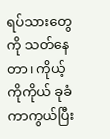ရပ်သားတွေကို သတ်နေတာ၊ ကိုယ့်ကိုကိုယ် ခုခံကာကွယ်ပြီး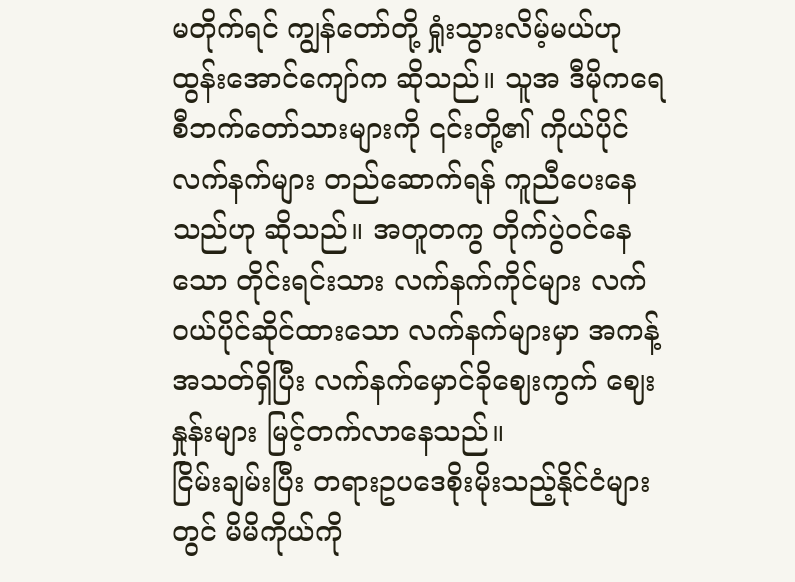မတိုက်ရင် ကျွန်တော်တို့ ရှုံးသွားလိမ့်မယ်ဟု ထွန်းအောင်ကျော်က ဆိုသည်။ သူအ ဒီမိုကရေစီဘက်တော်သားများကို ၎င်းတို့၏ ကိုယ်ပိုင် လက်နက်များ တည်ဆောက်ရန် ကူညီပေးနေသည်ဟု ဆိုသည်။ အတူတကွ တိုက်ပွဲဝင်နေသော တိုင်းရင်းသား လက်နက်ကိုင်များ လက်ဝယ်ပိုင်ဆိုင်ထားသော လက်နက်များမှာ အကန့်အသတ်ရှိပြီး လက်နက်မှောင်ခိုဈေးကွက် ဈေးနှုန်းများ မြင့်တက်လာနေသည်။
ငြိမ်းချမ်းပြီး တရားဥပဒေစိုးမိုးသည့်နိုင်ငံများတွင် မိမိကိုယ်ကို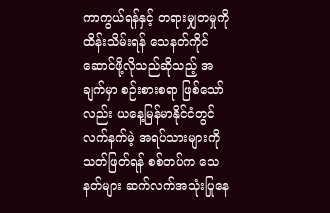ကာကွယ်ရန်နှင့် တရားမျှတမှုကို ထိန်းသိမ်းရန် သေနတ်ကိုင်ဆောင်ဖို့လိုသည်ဆိုသည့် အချက်မှာ စဉ်းစားစရာ ဖြစ်သော်လည်း ယနေ့မြန်မာနိုင်ငံတွင် လက်နက်မဲ့ အရပ်သားများကို သတ်ဖြတ်ရန် စစ်တပ်က သေနတ်များ ဆက်လက်အသုံးပြုနေ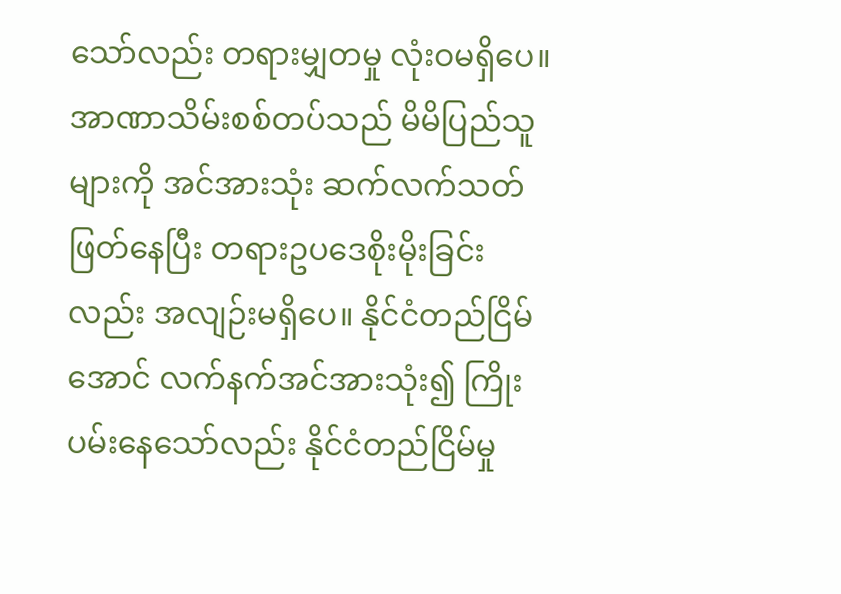သော်လည်း တရားမျှတမှု လုံးဝမရှိပေ။ အာဏာသိမ်းစစ်တပ်သည် မိမိပြည်သူများကို အင်အားသုံး ဆက်လက်သတ်ဖြတ်နေပြီး တရားဥပဒေစိုးမိုးခြင်းလည်း အလျဉ်းမရှိပေ။ နိုင်ငံတည်ငြိမ်အောင် လက်နက်အင်အားသုံး၍ ကြိုးပမ်းနေသော်လည်း နိုင်ငံတည်ငြိမ်မှု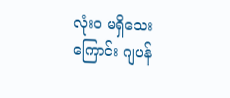လုံးဝ မရှိသေးကြောင်း ဂျပန်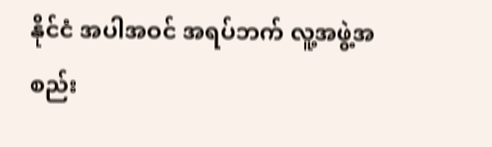နိုင်ငံ အပါအဝင် အရပ်ဘက် လူ့အဖွဲ့အစည်း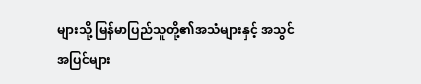များသို့ မြန်မာပြည်သူတို့၏အသံများနှင့် အသွင်အပြင်များ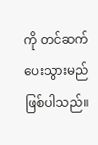ကို တင်ဆက်ပေးသွားမည် ဖြစ်ပါသည်။